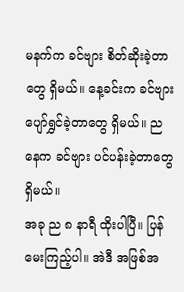မနက်က ခင်ဗျား စိတ်ဆိုးခဲ့တာတွေ ရှိမယ်။ နေ့ခင်းက ခင်ဗျား ပျော်ရွှင်ခဲ့တာတွေ ရှိမယ်။ ညနေက ခင်ဗျား ပင်ပန်းခဲ့တာတွေ ရှိမယ်။
အခု ည ၈ နာရီ ထိုးပါပြီ။ ပြန်မေးကြည့်ပါ။ အဲဒီ အဖြစ်အ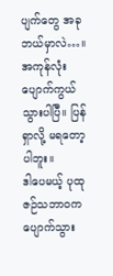ပျက်တွေ အခု ဘယ်မှာလဲ…။ အကုန်လုံး ပျောက်ကွယ်သွားပါပြီ။ ပြန်ရှာလို့ မရတော့ပါဘူး။
ဒါပေမယ့် ပုထုဇဉ်သဘာဝက ပျောက်သွား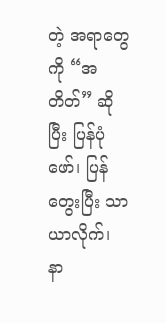တဲ့ အရာတွေကို “အတိတ်” ဆိုပြီး ပြန်ပုံဖော်၊ ပြန်တွေးပြီး သာယာလိုက်၊ နာ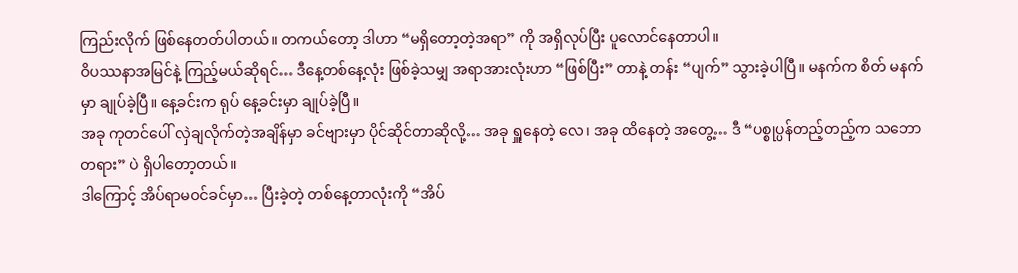ကြည်းလိုက် ဖြစ်နေတတ်ပါတယ်။ တကယ်တော့ ဒါဟာ “မရှိတော့တဲ့အရာ” ကို အရှိလုပ်ပြီး ပူလောင်နေတာပါ။
ဝိပဿနာအမြင်နဲ့ ကြည့်မယ်ဆိုရင်… ဒီနေ့တစ်နေ့လုံး ဖြစ်ခဲ့သမျှ အရာအားလုံးဟာ “ဖြစ်ပြီး” တာနဲ့ တန်း “ပျက်” သွားခဲ့ပါပြီ။ မနက်က စိတ် မနက်မှာ ချုပ်ခဲ့ပြီ။ နေ့ခင်းက ရုပ် နေ့ခင်းမှာ ချုပ်ခဲ့ပြီ။
အခု ကုတင်ပေါ် လှဲချလိုက်တဲ့အချိန်မှာ ခင်ဗျားမှာ ပိုင်ဆိုင်တာဆိုလို့… အခု ရှူနေတဲ့ လေ၊ အခု ထိနေတဲ့ အတွေ့… ဒီ “ပစ္စုပ္ပန်တည့်တည့်က သဘောတရား” ပဲ ရှိပါတော့တယ်။
ဒါကြောင့် အိပ်ရာမဝင်ခင်မှာ… ပြီးခဲ့တဲ့ တစ်နေ့တာလုံးကို “အိပ်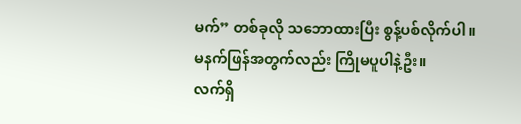မက်” တစ်ခုလို သဘောထားပြီး စွန့်ပစ်လိုက်ပါ။ မနက်ဖြန်အတွက်လည်း ကြိုမပူပါနဲ့ဦး။
လက်ရှိ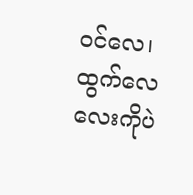ဝင်လေ၊ ထွက်လေလေးကိုပဲ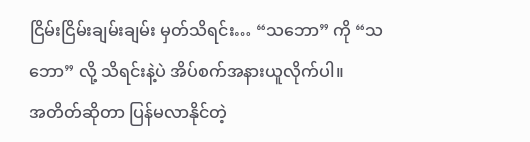ငြိမ်းငြိမ်းချမ်းချမ်း မှတ်သိရင်း… “သဘော” ကို “သဘော” လို့ သိရင်းနဲ့ပဲ အိပ်စက်အနားယူလိုက်ပါ။
အတိတ်ဆိုတာ ပြန်မလာနိုင်တဲ့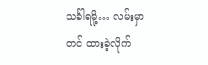သင်္ခါရမို့… လမ်းမှာတင် ထားခဲ့လိုက်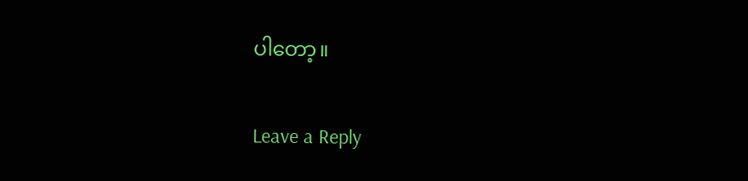ပါတော့။


Leave a Reply